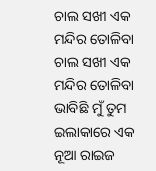ଚାଲ ସଖୀ ଏକ ମନ୍ଦିର ତୋଳିବା
ଚାଲ ସଖୀ ଏକ ମନ୍ଦିର ତୋଳିବା
ଭାବିଛି ମୁଁ ତୁମ ଇଲାକାରେ ଏକ
ନୂଆ ରାଇଜ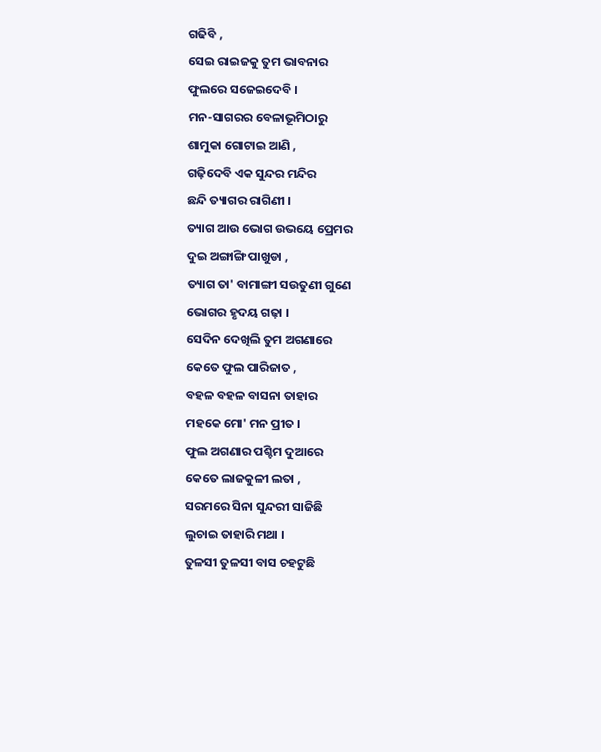ଗଢିବି ,
ସେଇ ରାଇଜକୁ ତୁମ ଭାବନାର
ଫୁଲରେ ସଜେଇଦେବି ।
ମନ-ସାଗରର ବେଳାଭୂମିଠାରୁ
ଶାମୁକା ଗୋଟାଇ ଆଣି ,
ଗଢ଼ିଦେବି ଏକ ସୁନ୍ଦର ମନ୍ଦିର
ଛନ୍ଦି ତ୍ୟାଗର ରାଗିଣୀ ।
ତ୍ୟାଗ ଆଉ ଭୋଗ ଉଭୟେ ପ୍ରେମର
ଦୁଇ ଅଙ୍ଗାଙ୍ଗି ପାଖୁଡା ,
ତ୍ୟାଗ ତା' ବାମାଙ୍ଗୀ ସଉତୁଣୀ ଗୁଣେ
ଭୋଗର ହୃଦୟ ଗଢ଼ା ।
ସେଦିନ ଦେଖିଲି ତୁମ ଅଗଣାରେ
କେତେ ଫୁଲ ପାରିଜାତ ,
ବହଳ ବହଳ ବାସନା ତାହାର
ମହକେ ମୋ' ମନ ପ୍ରୀତ ।
ଫୁଲ ଅଗଣାର ପଶ୍ଚିମ ଦୁଆରେ
କେତେ ଲାଜକୁଳୀ ଲତା ,
ସରମରେ ସିନା ସୁନ୍ଦରୀ ସାଜିଛି
ଲୁଚାଇ ତାହାରି ମଥା ।
ତୁଳସୀ ତୁଳସୀ ବାସ ଚହଟୁଛି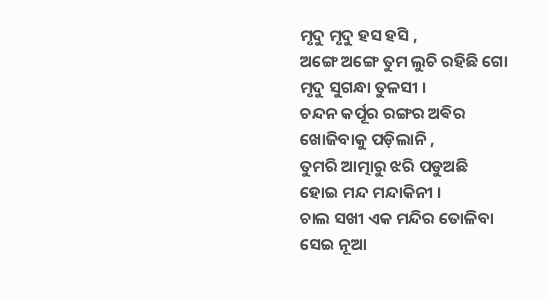ମୃଦୁ ମୃଦୁ ହସ ହସି ,
ଅଙ୍ଗେ ଅଙ୍ଗେ ତୁମ ଲୁଚି ରହିଛି ଗୋ
ମୃଦୁ ସୁଗନ୍ଧା ତୁଳସୀ ।
ଚନ୍ଦନ କର୍ପୂର ରଙ୍ଗର ଅଵିର
ଖୋଜିବାକୁ ପଡ଼ିଲାନି ,
ତୁମରି ଆତ୍ମାରୁ ଝରି ପଡୁଅଛି
ହୋଇ ମନ୍ଦ ମନ୍ଦାକିନୀ ।
ଚାଲ ସଖୀ ଏକ ମନ୍ଦିର ତୋଳିବା
ସେଇ ନୂଆ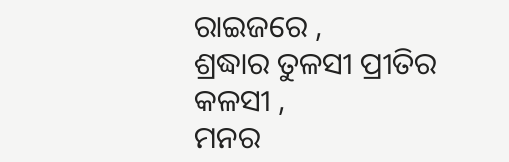ରାଇଜରେ ,
ଶ୍ରଦ୍ଧାର ତୁଳସୀ ପ୍ରୀତିର କଳସୀ ,
ମନର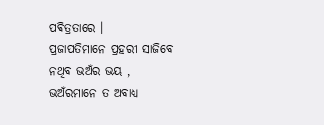ପଵିତ୍ରତାରେ ।
ପ୍ରଜାପତିମାନେ ପ୍ରହରୀ ସାଜିବେ
ନଥିବ ଭଅଁର ଭୟ ,
ଭଅଁରମାନେ ତ ଅବାଧ୍ୟ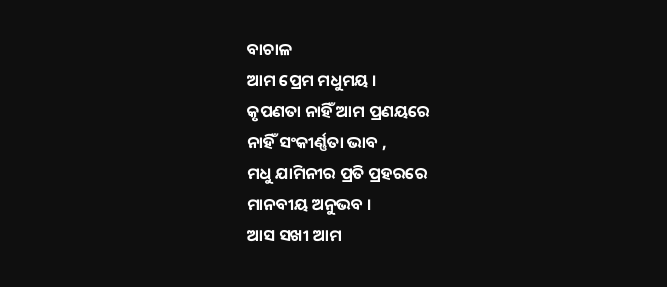ବାଚାଳ
ଆମ ପ୍ରେମ ମଧୁମୟ ।
କୃପଣତା ନାହିଁ ଆମ ପ୍ରଣୟରେ
ନାହିଁ ସଂକୀର୍ଣ୍ଣତା ଭାବ ,
ମଧୁ ଯାମିନୀର ପ୍ରତି ପ୍ରହରରେ
ମାନବୀୟ ଅନୁଭବ ।
ଆସ ସଖୀ ଆମ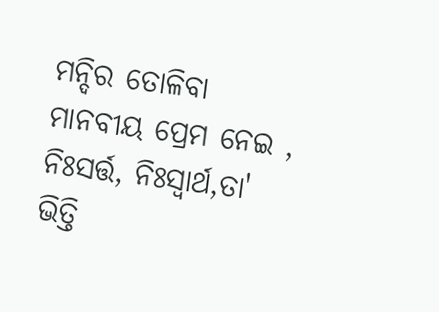ମନ୍ଦିର ତୋଳିବା
ମାନବୀୟ ପ୍ରେମ ନେଇ ,
ନିଃସର୍ତ୍ତ, ନିଃସ୍ୱାର୍ଥ,ତା' ଭିତ୍ତି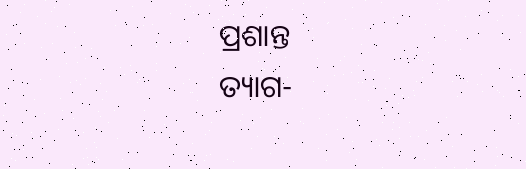ପ୍ରଶାନ୍ତ
ତ୍ୟାଗ-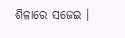ଶିଳାରେ ସଜେଇ ।